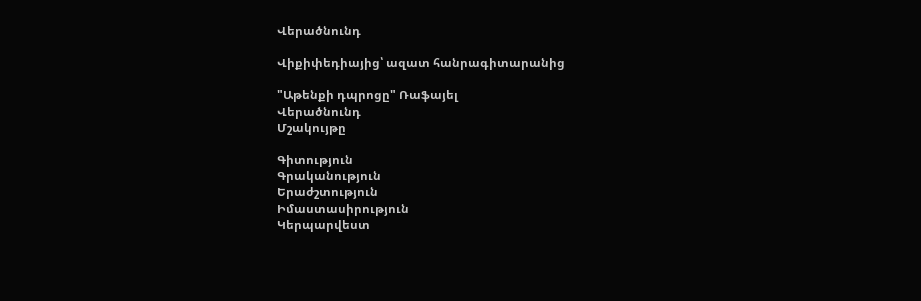Վերածնունդ

Վիքիփեդիայից՝ ազատ հանրագիտարանից

"Աթենքի դպրոցը" Ռաֆայել
Վերածնունդ
Մշակույթը

Գիտություն
Գրականություն
Երաժշտություն
Իմաստասիրություն
Կերպարվեստ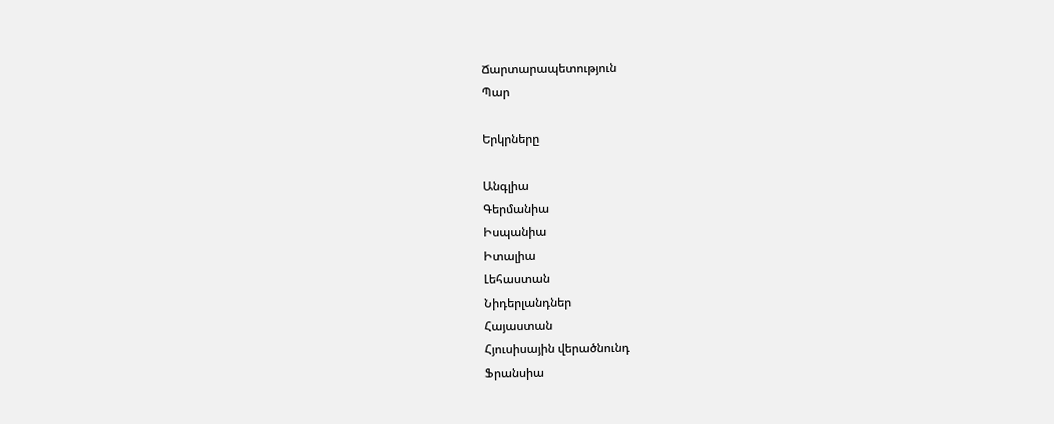Ճարտարապետություն
Պար

Երկրները

Անգլիա
Գերմանիա
Իսպանիա
Իտալիա
Լեհաստան
Նիդերլանդներ
Հայաստան
Հյուսիսային վերածնունդ
Ֆրանսիա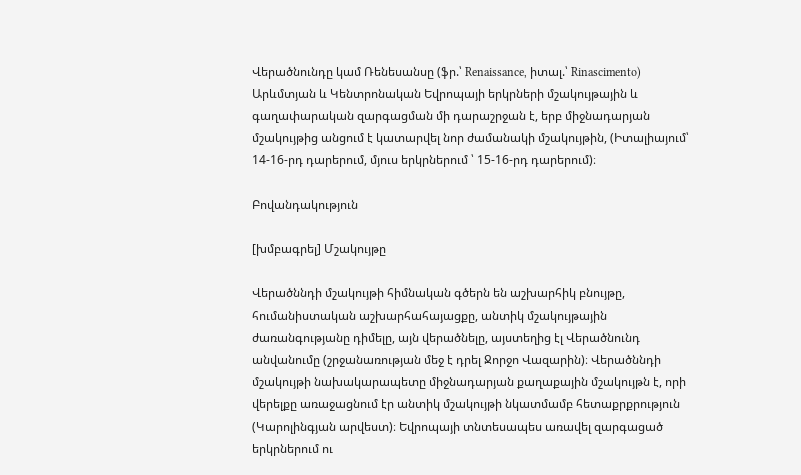Վերածնունդը կամ Ռենեսանսը (ֆր.՝ Renaissance, իտալ.՝ Rinascimento) Արևմտյան և Կենտրոնական Եվրոպայի երկրների մշակույթային և գաղափարական զարգացման մի դարաշրջան է, երբ միջնադարյան մշակույթից անցում է կատարվել նոր ժամանակի մշակույթին, (Իտալիայում՝ 14-16-րդ դարերում, մյուս երկրներում ՝ 15-16-րդ դարերում)։

Բովանդակություն

[խմբագրել] Մշակույթը

Վերածննդի մշակույթի հիմնական գծերն են աշխարհիկ բնույթը, հումանիստական աշխարհահայացքը, անտիկ մշակույթային ժառանգությանը դիմելը, այն վերածնելը, այստեղից էլ Վերածնունդ անվանումը (շրջանառության մեջ է դրել Ջորջո Վազարին)։ Վերածննդի մշակույթի նախակարապետը միջնադարյան քաղաքային մշակույթն է, որի վերելքը առաջացնում էր անտիկ մշակույթի նկատմամբ հետաքրքրություն (Կարոլինգյան արվեստ)։ Եվրոպայի տնտեսապես առավել զարգացած երկրներում ու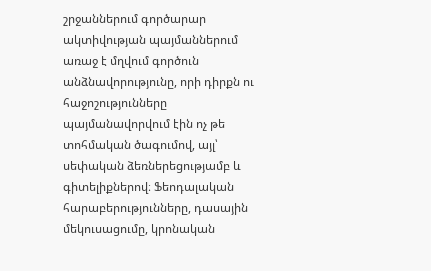շրջաններում գործարար ակտիվության պայմաններում առաջ է մղվում գործուն անձնավորությունը, որի դիրքն ու հաջոշությունները պայմանավորվում էին ոչ թե տոհմական ծագումով, այլ՝ սեփական ձեռներեցությամբ և գիտելիքներով։ Ֆեոդալական հարաբերությունները, դասային մեկուսացումը, կրոնական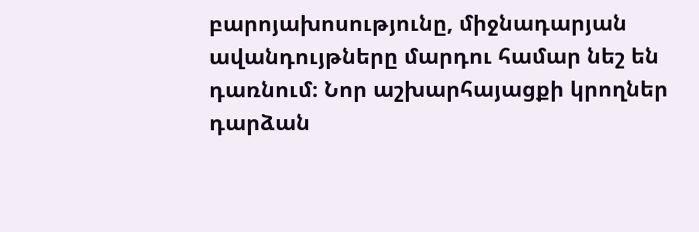բարոյախոսությունը, միջնադարյան ավանդույթները մարդու համար նեշ են դառնում։ Նոր աշխարհայացքի կրողներ դարձան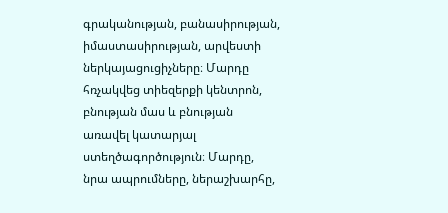գրականության, բանասիրության, իմաստասիրության, արվեստի ներկայացուցիչները։ Մարդը հռչակվեց տիեզերքի կենտրոն, բնության մաս և բնության առավել կատարյալ ստեղծագործություն։ Մարդը, նրա ապրումները, ներաշխարհը,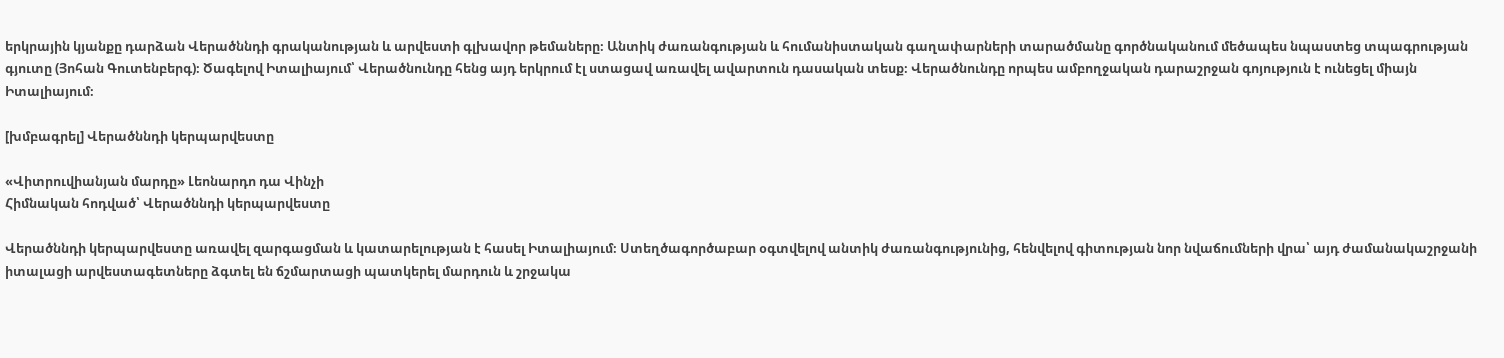երկրային կյանքը դարձան Վերածննդի գրականության և արվեստի գլխավոր թեմաները։ Անտիկ ժառանգության և հումանիստական գաղափարների տարածմանը գործնականում մեծապես նպաստեց տպագրության գյուտը (Յոհան Գուտենբերգ)։ Ծագելով Իտալիայում՝ Վերածնունդը հենց այդ երկրում էլ ստացավ առավել ավարտուն դասական տեսք։ Վերածնունդը որպես ամբողջական դարաշրջան գոյություն է ունեցել միայն Իտալիայում։

[խմբագրել] Վերածննդի կերպարվեստը

«Վիտրուվիանյան մարդը» Լեոնարդո դա Վինչի
Հիմնական հոդված՝ Վերածննդի կերպարվեստը

Վերածննդի կերպարվեստը առավել զարգացման և կատարելության է հասել Իտալիայում։ Ստեղծագործաբար օգտվելով անտիկ ժառանգությունից, հենվելով գիտության նոր նվաճումների վրա՝ այդ ժամանակաշրջանի իտալացի արվեստագետները ձգտել են ճշմարտացի պատկերել մարդուն և շրջակա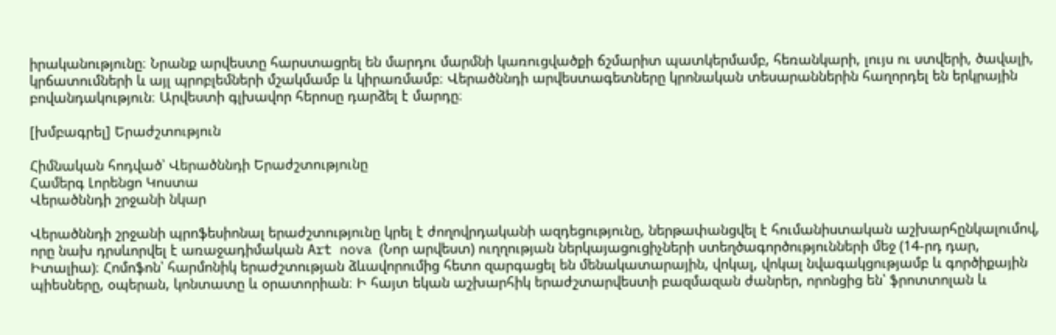իրականությունը։ Նրանք արվեստը հարստացրել են մարդու մարմնի կառուցվածքի ճշմարիտ պատկերմամբ, հեռանկարի, լույս ու ստվերի, ծավալի, կրճատումների և այլ պրոբլեմների մշակմամբ և կիրառմամբ։ Վերածննդի արվեստագետները կրոնական տեսարաններին հաղորդել են երկրային բովանդակություն։ Արվեստի գլխավոր հերոսը դարձել է մարդը։

[խմբագրել] Երաժշտություն

Հիմնական հոդված՝ Վերածննդի Երաժշտությունը
Համերգ Լորենցո Կոստա
Վերածննդի շրջանի նկար

Վերածննդի շրջանի պրոֆեսիոնալ երաժշտությունը կրել է ժողովրդականի ազդեցությունը, ներթափանցվել է հումանիստական աշխարհընկալումով, որը նախ դրսևորվել է առաջադիմական Art nova (Նոր արվեստ) ուղղության ներկայացուցիչների ստեղծագործությունների մեջ (14-րդ դար, Իտալիա)։ Հոմոֆոն՝ հարմոնիկ երաժշտության ձևավորումից հետո զարգացել են մենակատարային, վոկալ, վոկալ նվագակցությամբ և գործիքային պիեսները, օպերան, կոնտատը և օրատորիան։ Ի հայտ եկան աշխարհիկ երաժշտարվեստի բազմազան ժանրեր, որոնցից են՝ ֆրոտտոլան և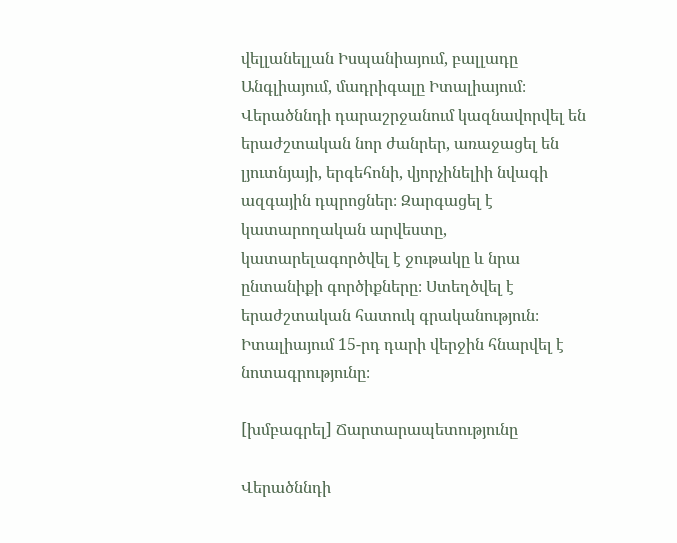վելլանելլան Իսպանիայում, բալլադը Անգլիայում, մադրիգալը Իտալիայում։ Վերածննդի դարաշրջանում կազնավորվել են երաժշտական նոր ժանրեր, առաջացել են լյուտնյայի, երգեհոնի, վյորչինելիի նվագի ազգային դպրոցներ։ Զարգացել է կատարողական արվեստը, կատարելագործվել է ջութակը և նրա ընտանիքի գործիքները։ Ստեղծվել է երաժշտական հատուկ գրականություն։ Իտալիայում 15-րդ դարի վերջին հնարվել է նոտագրությունը։

[խմբագրել] Ճարտարապետությունը

Վերածննդի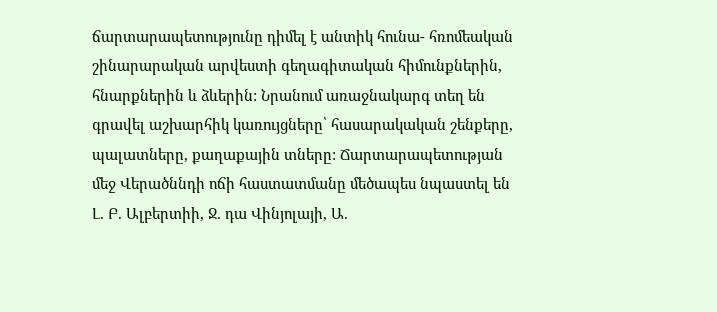ճարտարապետությունը դիմել է անտիկ հունա- հռոմեական շինարարական արվեստի գեղագիտական հիմունքներին, հնարքներին և ձևերին: Նրանում առաջնակարգ տեղ են գրավել աշխարհիկ կառույցները՝ հասարակական շենքերը, պալատները, քաղաքային տները: Ճարտարապետության մեջ Վերածննդի ոճի հաստատմանը մեծապես նպաստել են Լ. Բ. Ալբերտիի, Ջ. դա Վինյոլայի, Ա.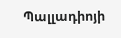Պալլադիոյի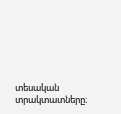տեսական տրակտատները։